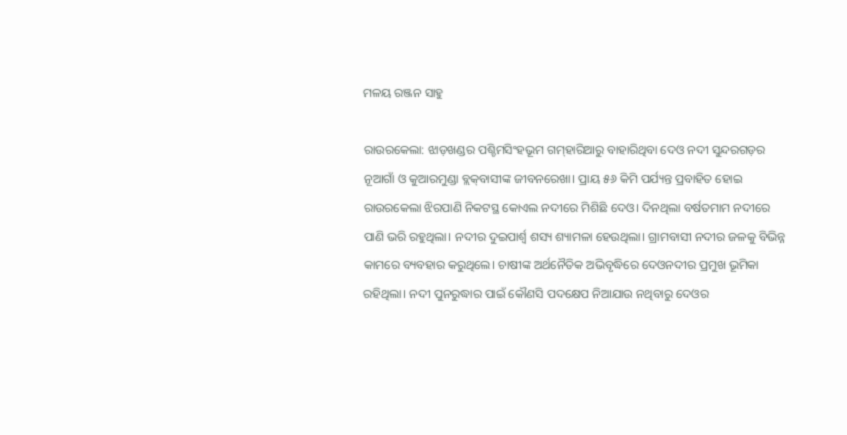ମଳୟ ରଞ୍ଜନ ସାହୁ

ରାଉରକେଲା: ଝାଡ଼ଖଣ୍ଡର ପଶ୍ଚିମସିଂହଭୂମ ଗମ୍‌ହାରିଆରୁ ବାହାରିଥିବା ଦେଓ ନଦୀ ସୁନ୍ଦରଗଡ଼ର ନୂଆଗାଁ ଓ କୁଆରମୁଣ୍ଡା ବ୍ଲକ୍‌ବାସୀଙ୍କ ଜୀବନରେଖା। ପ୍ରାୟ ୫୬ କିମି ପର୍ଯ୍ୟନ୍ତ ପ୍ରବାହିତ ହୋଇ ରାଉରକେଲା ଝିରପାଣି ନିକଟସ୍ଥ କୋଏଲ ନଦୀରେ ମିଶିଛି ଦେଓ। ଦିନଥିଲା ବର୍ଷତମାମ ନଦୀରେ ପାଣି ଭରି ରହୁଥିଲା। ନଦୀର ଦୁଇପାର୍ଶ୍ବ ଶସ୍ୟ ଶ୍ୟାମଳା ‌ହେଉଥିଲା। ଗ୍ରାମବାସୀ ନଦୀର ଜଳକୁ ବିଭିନ୍ନ କାମରେ ବ୍ୟବହାର କରୁଥିଲେ। ଚାଷୀଙ୍କ ଅର୍ଥନୈତିକ ଅଭିବୃଦ୍ଧିରେ ଦେଓନଦୀର ପ୍ରମୁଖ ଭୂମିକା ରହିଥିଲା। ନଦୀ ପୁନରୁଦ୍ଧାର ପାଇଁ କୌଣସି ପଦକ୍ଷେପ ନିଆଯାଉ ନଥିବାରୁ ଦେଓର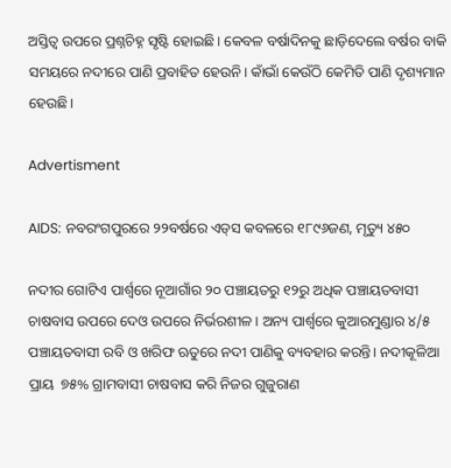ଅସ୍ତିତ୍ବ ଉପରେ ପ୍ରଶ୍ନଚିହ୍ନ ସୃଷ୍ଟି ହୋଇଛି। କେବଳ ବର୍ଷାଦିନକୁ ଛାଡ଼ିଦେଲେ ବର୍ଷର ବାକି ସମୟରେ ନଦୀରେ ପାଣି ପ୍ରବାହିତ ହେଉନି। କାଁଭାଁ କେଉଁଠି କେମିତି ପାଣି ଦୃଶ୍ୟମାନ ହେଉଛି।

Advertisment

AIDS: ନବରଂଗପୁରରେ ୨୨ବର୍ଷରେ ଏଡ୍‌ସ କବଳରେ ୧୮୯୬ଜଣ, ମୃତ୍ୟୁ ୪୫୦

ନଦୀର ଗୋଟିଏ ପାର୍ଶ୍ବରେ ନୂଆଗାଁର ୨୦ ପଞ୍ଚାୟତରୁ ୧୨ରୁ ଅଧିକ ପଞ୍ଚାୟତବାସୀ ଚାଷବାସ ଉପରେ ଦେଓ ଉପରେ ନିର୍ଭରଶୀଳ। ଅନ୍ୟ ପାର୍ଶ୍ବରେ କୁଆରମୁଣ୍ଡାର ୪/୫ ପଞ୍ଚାୟତବାସୀ ରବି ଓ ଖରିଫ ଋତୁରେ ନଦୀ ପାଣିକୁ ବ୍ୟବହାର କରନ୍ତି। ନଦୀକୂଳିଆ ପ୍ରାୟ  ୭୫% ଗ୍ରାମବାସୀ ଚାଷବାସ କରି ନିଜର ଗୁଜୁରାଣ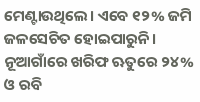ମେଣ୍ଟାଉଥିଲେ। ଏବେ ୧୨% ଜମି ଜଳସେଚିତ ହୋଇପାରୁନି। ନୂଆଗାଁରେ ଖରିଫ ଋତୁରେ ୨୪% ଓ ରବି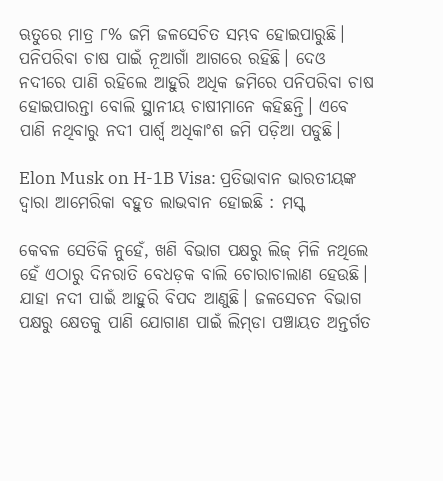ଋତୁରେ ମାତ୍ର ୮% ଜମି ଜଳସେଚିତ ସମ୍ଭବ ହୋଇପାରୁଛି। ପନିପରିବା ଚାଷ ପାଇଁ ନୂଆଗାଁ ଆଗରେ ରହିଛି। ଦେଓ ନଦୀରେ ପାଣି ରହିଲେ ଆହୁରି ଅଧିକ ଜମିରେ ପନିପରିବା ଚାଷ ହୋଇପାରନ୍ତା ବୋଲି ସ୍ଥାନୀୟ ଚାଷୀମାନେ କହିଛନ୍ତି। ଏବେ ପାଣି ନଥିବାରୁ ନଦୀ ପାର୍ଶ୍ବ ଅଧିକାଂଶ ଜମି ପଡ଼ିଆ ପଡୁଛି।

Elon Musk on H-1B Visa: ପ୍ରତିଭାବାନ ଭାରତୀୟଙ୍କ ଦ୍ୱାରା ଆମେରିକା ବହୁତ ଲାଭବାନ ହୋଇଛି : ମସ୍କ୍

କେବଳ ସେତିକି ନୁହେଁ, ଖଣି ବିଭାଗ ପକ୍ଷରୁ ଲିଜ୍‌ ମିଳି ନଥିଲେ ହେଁ ଏଠାରୁ ଦିନରାତି ବେଧଡ଼କ ବାଲି ଚୋରାଚାଲାଣ ହେଉଛି। ଯାହା ନଦୀ ପାଇଁ ଆହୁରି ବିପଦ ଆଣୁଛି। ଜଳସେଚନ ବିଭାଗ ପକ୍ଷରୁ କ୍ଷେତକୁ ପାଣି ଯୋଗାଣ ପାଇଁ ଲିମ୍‌ଡା ପଞ୍ଚାୟତ ଅନ୍ତର୍ଗତ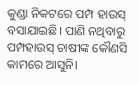କୁଣ୍ଡା ନିକଟରେ ପମ୍ପ ହାଉସ୍‌ ବସାଯାଇଛି। ପାଣି ନଥିବାରୁ ପମ୍ପହାଉସ୍‌ ଚାଷୀଙ୍କ କୌଣସି କାମରେ ଆସୁନି।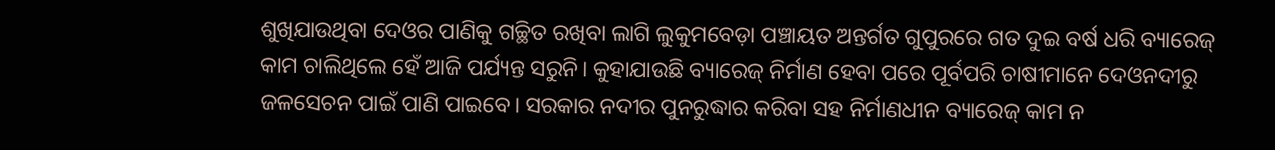ଶୁଖିଯାଉଥିବା ଦେଓର ପାଣିକୁ ଗଚ୍ଛିତ ରଖିବା ଲାଗି ଲୁକୁମବେଡ଼ା ପଞ୍ଚାୟତ ଅନ୍ତର୍ଗତ ଗୁପୁରରେ ଗତ ଦୁଇ ବର୍ଷ ଧରି ବ୍ୟାରେଜ୍‌ କାମ ଚାଲିଥିଲେ ହେଁ ଆଜି ପର୍ଯ୍ୟନ୍ତ ସରୁନି। କୁହାଯାଉଛି ବ୍ୟାରେଜ୍‌ ନିର୍ମାଣ ହେବା ପରେ ପୂର୍ବପରି ଚାଷୀମାନେ ଦେଓନଦୀରୁ ଜଳସେଚନ ପାଇଁ ପାଣି ପାଇବେ। ସରକାର ନଦୀର ପୁନରୁଦ୍ଧାର କରିବା ସହ ନିର୍ମାଣଧୀନ ବ୍ୟାରେଜ୍‌ କାମ ନ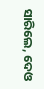ସାରିଲେ, ଦେଓ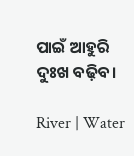ପାଇଁ ଆହୁରି ଦୁଃଖ ବଢ଼ିବ।

River | Water